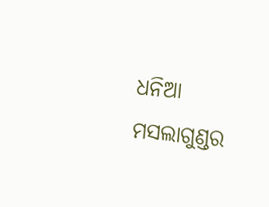ଧନିଆ ମସଲାଗୁଣ୍ଡର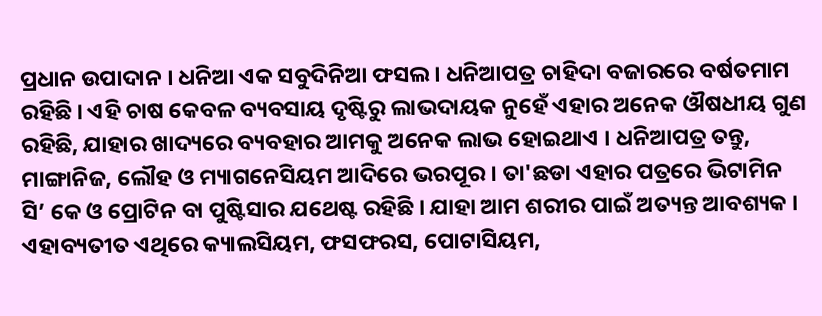ପ୍ରଧାନ ଉପାଦାନ । ଧନିଆ ଏକ ସବୁଦିନିଆ ଫସଲ । ଧନିଆପତ୍ର ଚାହିଦା ବଜାରରେ ବର୍ଷତମାମ ରହିଛି । ଏହି ଚାଷ କେବଳ ବ୍ୟବସାୟ ଦୃଷ୍ଟିରୁ ଲାଭଦାୟକ ନୁହେଁ ଏହାର ଅନେକ ଔଷଧୀୟ ଗୁଣ ରହିଛି, ଯାହାର ଖାଦ୍ୟରେ ବ୍ୟବହାର ଆମକୁ ଅନେକ ଲାଭ ହୋଇଥାଏ । ଧନିଆପତ୍ର ତନ୍ତୁ, ମାଙ୍ଗାନିଜ, ଲୌହ ଓ ମ୍ୟାଗନେସିୟମ ଆଦିରେ ଭରପୂର । ତା'ଛଡା ଏହାର ପତ୍ରରେ ଭିଟାମିନ ସି’ କେ ଓ ପ୍ରୋଟିନ ବା ପୁଷ୍ଟିସାର ଯଥେଷ୍ଟ ରହିଛି । ଯାହା ଆମ ଶରୀର ପାଇଁ ଅତ୍ୟନ୍ତ ଆବଶ୍ୟକ । ଏହାବ୍ୟତୀତ ଏଥିରେ କ୍ୟାଲସିୟମ, ଫସଫରସ, ପୋଟାସିୟମ,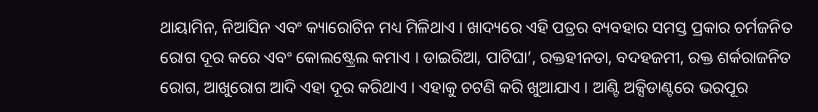ଥାୟାମିନ, ନିଆସିନ ଏବଂ କ୍ୟାରୋଟିନ ମଧ୍ୟ ମିଳିଥାଏ । ଖାଦ୍ୟରେ ଏହି ପତ୍ରର ବ୍ୟବହାର ସମସ୍ତ ପ୍ରକାର ଚର୍ମଜନିତ ରୋଗ ଦୂର କରେ ଏବଂ କୋଲଷ୍ଟ୍ରେଲ କମାଏ । ଡାଇରିଆ, ପାଟିଘା’, ରକ୍ତହୀନତା, ବଦହଜମୀ, ରକ୍ତ ଶର୍କରାଜନିତ ରୋଗ, ଆଖୁରୋଗ ଆଦି ଏହା ଦୂର କରିଥାଏ । ଏହାକୁ ଚଟଣି କରି ଖୁଆଯାଏ । ଆଣ୍ଟି ଅକ୍ସିଡାଣ୍ଟରେ ଭରପୂର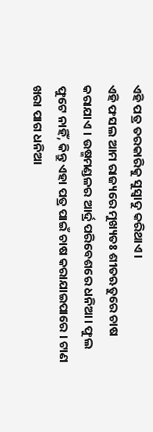ଏହି ପତ୍ର ତରକାରିକୁ ସୁସ୍ୱାଦୁ କରିଥାଏ ।
ଏହି ଫସଲ ଆମ ରାଜ୍ୟରେ ମୁଖ୍ୟତଃ ଶୀତଋତୁରେ ଚାଷ କରାଯାଏ । ଉଷ୍ମମଣ୍ଡଳର ଆର୍ଦ୍ର ପରିବେଶରେ ଧନିଆ। ଫୁଲ ଫୁଟେ ନାହିଁ, କିନ୍ତୁ ଏହା ପତ୍ର ପାଇଁ ଚାଷ କରାଯାଇପାରେ । ଟାଣ ଖରା ପାଗ ଧନିଆ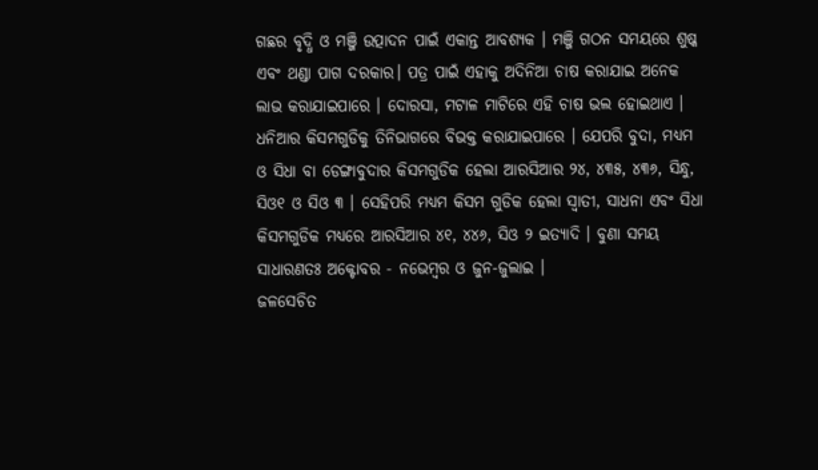ଗଛର ବୃଦ୍ଧି ଓ ମଞ୍ଜି ଉତ୍ପାଦନ ପାଇଁ ଏକାନ୍ତ ଆବଶ୍ୟକ । ମଞ୍ଜି ଗଠନ ସମୟରେ ଶୁଷ୍କ ଏବଂ ଥଣ୍ଡା ପାଗ ଦରକାର। ପତ୍ର ପାଇଁ ଏହାକୁ ଅଦିନିଆ ଚାଷ କରାଯାଇ ଅନେକ ଲାଭ କରାଯାଇପାରେ । ଦୋରସା, ମଟାଳ ମାଟିରେ ଏହି ଚାଷ ଭଲ ହୋଇଥାଏ ।
ଧନିଆର କିସମଗୁଡିକୁ ତିନିଭାଗରେ ବିଭକ୍ତ କରାଯାଇପାରେ । ଯେପରି ବୁଦା, ମଧ୍ୟମ ଓ ସିଧା ବା ଡେଙ୍ଗାବୁଦାର କିସମଗୁଡିକ ହେଲା ଆରସିଆର ୨୪, ୪୩୫, ୪୩୬, ସିନ୍ଧୁ, ସିଓ୧ ଓ ସିଓ ୩ । ସେହିପରି ମଧ୍ୟମ କିସମ ଗୁଡିକ ହେଲା ସ୍ଵାତୀ, ସାଧନା ଏବଂ ସିଧା କିସମଗୁଡିକ ମଧ୍ୟରେ ଆରସିଆର ୪୧, ୪୪୬, ସିଓ ୨ ଇତ୍ୟାଦି । ବୁଣା ସମୟ ସାଧାରଣତଃ ଅକ୍ଟୋବର - ନଭେମ୍ବର ଓ ଜୁନ-ଜୁଲାଇ ।
ଜଳସେଚିତ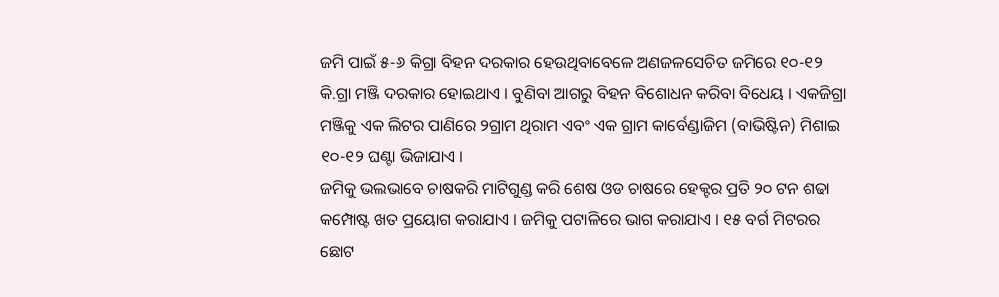ଜମି ପାଇଁ ୫-୬ କିଗ୍ରା ବିହନ ଦରକାର ହେଉଥିବାବେଳେ ଅଣଜଳସେଚିତ ଜମିରେ ୧୦-୧୨ କି.ଗ୍ରା ମଞ୍ଜି ଦରକାର ହୋଇଥାଏ । ବୁଣିବା ଆଗରୁ ବିହନ ବିଶୋଧନ କରିବା ବିଧେୟ । ଏକଜିଗ୍ରା ମଞ୍ଜିକୁ ଏକ ଲିଟର ପାଣିରେ ୨ଗ୍ରାମ ଥିରାମ ଏବଂ ଏକ ଗ୍ରାମ କାର୍ବେଣ୍ଡାଜିମ (ବାଭିଷ୍ଟିନ) ମିଶାଇ ୧୦-୧୨ ଘଣ୍ଟା ଭିଜାଯାଏ ।
ଜମିକୁ ଭଲଭାବେ ଚାଷକରି ମାଟିଗୁଣ୍ଡ କରି ଶେଷ ଓଡ ଚାଷରେ ହେକ୍ଟର ପ୍ରତି ୨୦ ଟନ ଶଢା କମ୍ପୋଷ୍ଟ ଖତ ପ୍ରୟୋଗ କରାଯାଏ । ଜମିକୁ ପଟାଳିରେ ଭାଗ କରାଯାଏ । ୧୫ ବର୍ଗ ମିଟରର ଛୋଟ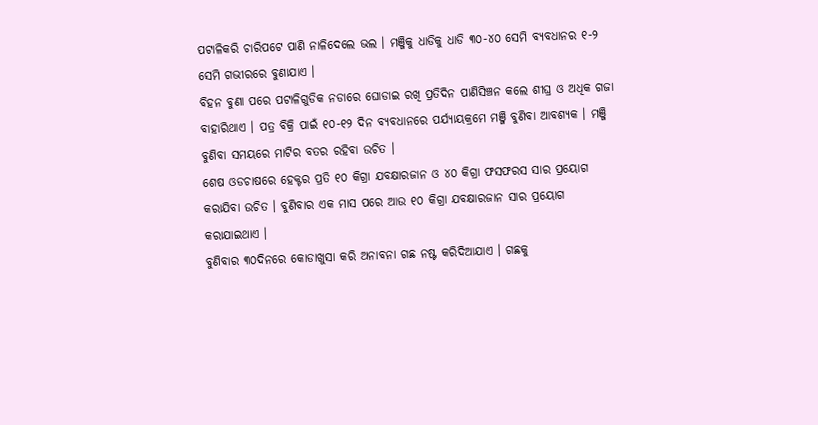ପଟାଳିକରି ଚାରିପଟେ ପାଣି ନାଳିଦେଲେ ଭଲ । ମଞ୍ଜିକୁ ଧାଡିକୁ ଧାଡି ୩୦-୪୦ ସେମି ବ୍ୟବଧାନର ୧-୨ ସେମି ଗଭୀରରେ ବୁଣାଯାଏ ।
ବିହନ ବୁଣା ପରେ ପଟାଳିଗୁଡିକ ନଡାରେ ଘୋଡାଇ ରଖି ପ୍ରତିଦିନ ପାଣିସିଞ୍ଚନ କଲେ ଶୀଘ୍ର ଓ ଅଧିକ ଗଜା ବାହାରିଥାଏ । ପତ୍ର ବିକ୍ରି ପାଇଁ ୧୦-୧୨ ଦିନ ବ୍ୟବଧାନରେ ପର୍ଯ୍ୟାୟକ୍ରମେ ମଞ୍ଜି ବୁଣିବା ଆବଶ୍ୟକ । ମଞ୍ଜି ବୁଣିବା ସମୟରେ ମାଟିର ବତର ରହିବା ଉଚିତ ।
ଶେଷ ଓଡଚାଷରେ ହେକ୍ଟର ପ୍ରତି ୧୦ କିଗ୍ରା ଯବକ୍ଷାରଜାନ ଓ ୪୦ କିଗ୍ରା ଫସଫରସ ସାର ପ୍ରୟୋଗ କରାଯିବା ଉଚିତ । ବୁଣିବାର ଏକ ମାସ ପରେ ଆଉ ୧୦ କିଗ୍ରା ଯବକ୍ଷାରଜାନ ସାର ପ୍ରୟୋଗ କରାଯାଇଥାଏ ।
ବୁଣିବାର ୩୦ଦିନରେ କୋଡାଖୁସା କରି ଅନାବନା ଗଛ ନଷ୍ଟ କରିଦିଆଯାଏ । ଗଛକୁ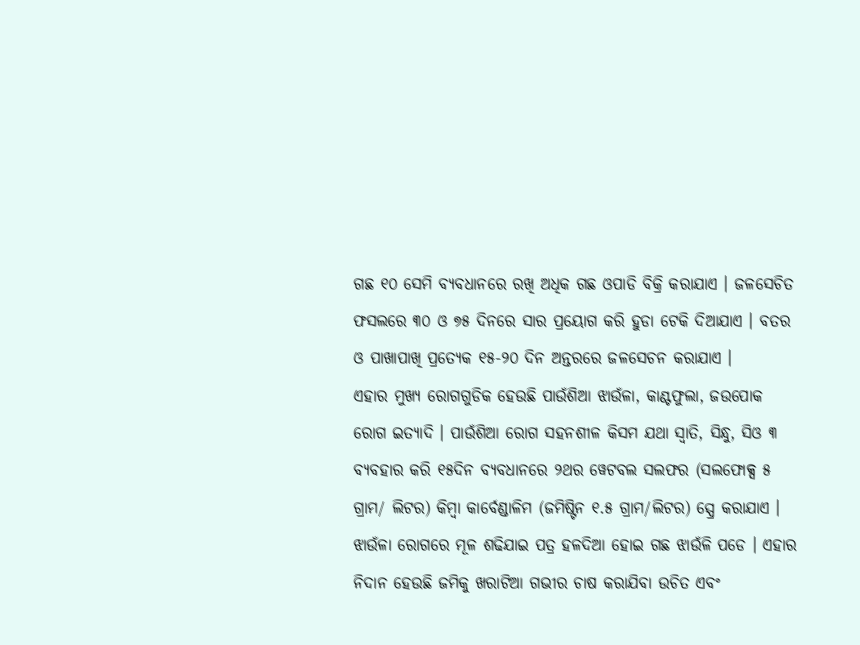ଗଛ ୧୦ ସେମି ବ୍ୟବଧାନରେ ରଖି ଅଧିକ ଗଛ ଓପାଡି ବିକ୍ରି କରାଯାଏ । ଜଳସେଚିତ ଫସଲରେ ୩୦ ଓ ୭୫ ଦିନରେ ସାର ପ୍ରୟୋଗ କରି ହୁଡା ଟେକି ଦିଆଯାଏ । ବତର ଓ ପାଖାପାଖି ପ୍ରତ୍ୟେକ ୧୫-୨୦ ଦିନ ଅନ୍ତରରେ ଜଳସେଚନ କରାଯାଏ ।
ଏହାର ମୁଖ୍ୟ ରୋଗଗୁଡିକ ହେଉଛି ପାଉଁଶିଆ ଝାଉଁଳା, କାଣ୍ଟଫୁଲା, ଜଉପୋକ ରୋଗ ଇତ୍ୟାଦି । ପାଉଁଶିଆ ରୋଗ ସହନଶୀଳ କିସମ ଯଥା ସ୍ଵାତି, ସିନ୍ଧୁ, ସିଓ ୩ ବ୍ୟବହାର କରି ୧୫ଦିନ ବ୍ୟବଧାନରେ ୨ଥର ୱେଟବଲ ସଲଫର (ସଲଫୋକ୍ସ ୫ ଗ୍ରାମ/ ଲିଟର) କିମ୍ବା କାର୍ବେଣ୍ଡାଳିମ (ଜମିଷ୍ଟିନ ୧.୫ ଗ୍ରାମ/ଲିଟର) ସ୍ପ୍ରେ କରାଯାଏ । ଝାଉଁଳା ରୋଗରେ ମୂଳ ଶଢିଯାଇ ପତ୍ର ହଳଦିଆ ହୋଇ ଗଛ ଝାଉଁଳି ପଡେ । ଏହାର ନିଦାନ ହେଉଛି ଜମିକୁ ଖରାଟିଆ ଗଭୀର ଚାଷ କରାଯିବା ଉଚିତ ଏବଂ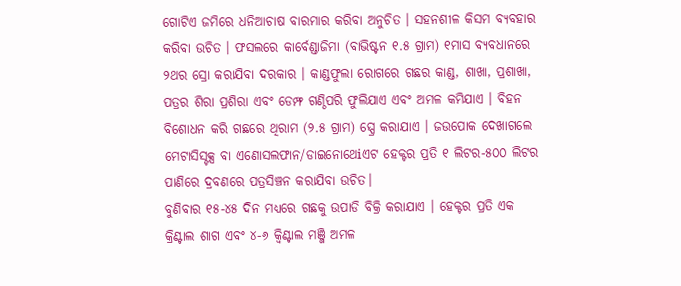ଗୋଟିଏ ଜମିରେ ଧନିଆଚାଷ ବାରମାର କରିବା ଅନୁଚିତ । ସହନଶୀଳ କିସମ ବ୍ୟବହାର କରିବା ଉଚିତ । ଫସଲରେ କାର୍ବେଣ୍ଡାଜିମା (ବାଭିଷ୍ଟନ ୧.୫ ଗ୍ରାମ) ୧ମାସ ବ୍ୟବଧାନରେ ୨ଥର ସ୍ରୋ କରାଯିବା ଦରକାର । କାଣ୍ଡଫୁଲା ରୋଗରେ ଗଛର କାଣ୍ଡ, ଶାଖା, ପ୍ରଶାଖା, ପତ୍ରର ଶିରା ପ୍ରଶିରା ଏବଂ ଡେମ୍ଫ ଗଣ୍ଠିପରି ଫୁଲିଯାଏ ଏବଂ ଅମଳ କମିଯାଏ । ବିହନ ବିଶୋଧନ କରି ଗଛରେ ଥିରାମ (୨.୫ ଗ୍ରାମ) ସ୍ପ୍ରେ କରାଯାଏ । ଜଉପୋକ ଦେଖାଗଲେ ମେଟାସିସ୍ଟକ୍ସ ବା ଏଣୋସଲଫାନ/ଡାଇନୋଥେiଏଟ ହେକ୍ଟର ପ୍ରତି ୧ ଲିଟର-୫୦୦ ଲିଟର ପାଣିରେ ଦ୍ରବଣରେ ପତ୍ରସିଞ୍ଚନ କରାଯିବା ଉଚିତ।
ବୁଣିବାର ୧୫-୪୫ ଦିନ ମଧ୍ୟରେ ଗଛକୁ ଉପାଡି ବିକ୍ରି କରାଯାଏ । ହେକ୍ଟର ପ୍ରତି ଏକ କ୍ରିଣ୍ଟାଲ ଶାଗ ଏବଂ ୪-୬ କ୍ଵିଣ୍ଟାଲ ମଞ୍ଜି ଅମଳ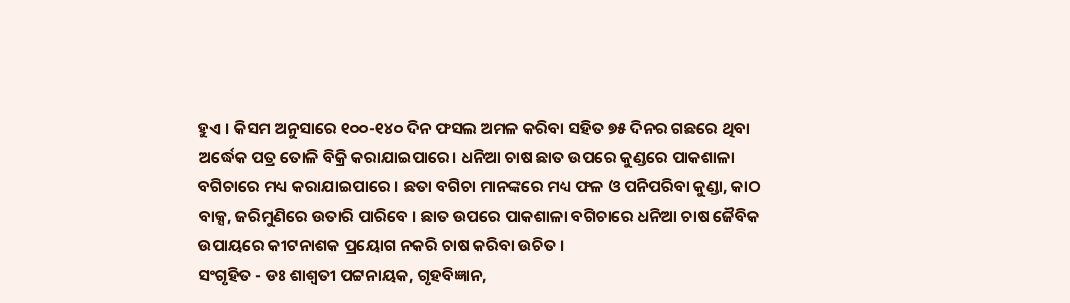ହୁଏ । କିସମ ଅନୁସାରେ ୧୦୦-୧୪୦ ଦିନ ଫସଲ ଅମଳ କରିବା ସହିତ ୭୫ ଦିନର ଗଛରେ ଥିବା ଅର୍ଦ୍ଧେକ ପତ୍ର ତୋଳି ବିକ୍ରି କରାଯାଇପାରେ। ଧନିଆ ଚାଷ ଛାତ ଉପରେ କୁଣ୍ଡରେ ପାକଶାଳା ବଗିଚାରେ ମଧ୍ୟ କରାଯାଇପାରେ । ଛତା ବଗିଚା ମାନଙ୍କରେ ମଧ୍ୟ ଫଳ ଓ ପନିପରିବା କୁଣ୍ଡା, କାଠ ବାକ୍ସ, ଜରିମୁଣିରେ ଉତାରି ପାରିବେ । ଛାତ ଉପରେ ପାକଶାଳା ବଗିଚାରେ ଧନିଆ ଚାଷ ଜୈବିକ ଉପାୟରେ କୀଟନାଶକ ପ୍ରୟୋଗ ନକରି ଚାଷ କରିବା ଉଚିତ ।
ସଂଗୃହିତ - ଡଃ ଶାଶ୍ଵତୀ ପଟ୍ଟନାୟକ, ଗୃହବିଜ୍ଞାନ,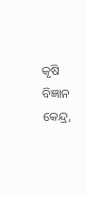କୃଷି ବିଜ୍ଞାନ କେନ୍ଦ୍ର,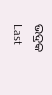ଭଦ୍ରକ
Last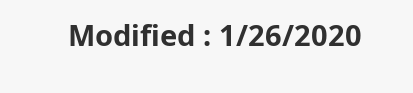Modified : 1/26/2020